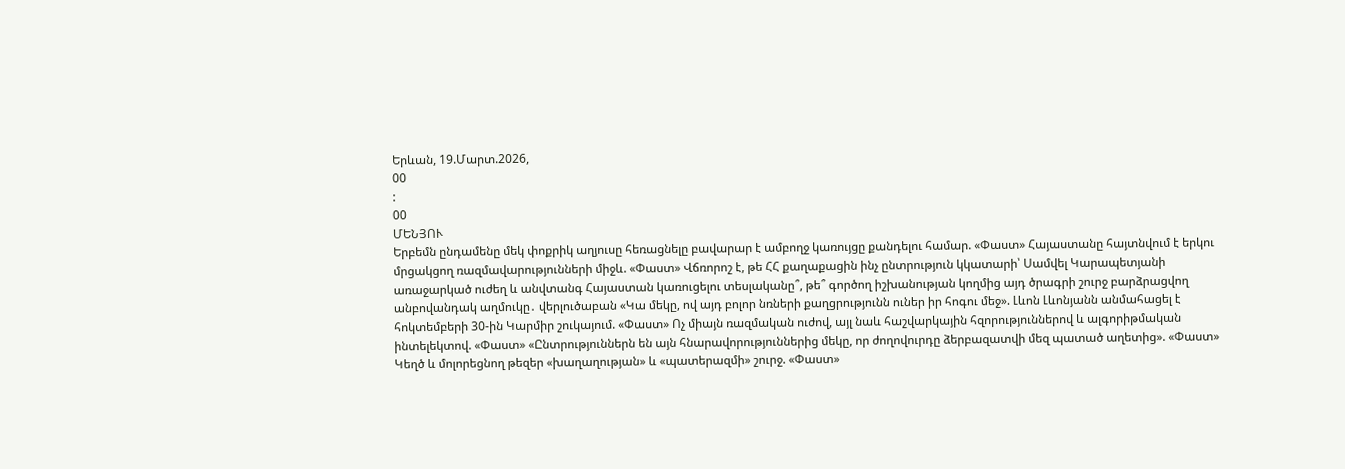Երևան, 19.Մարտ.2026,
00
:
00
ՄԵՆՅՈՒ
Երբեմն ընդամենը մեկ փոքրիկ աղյուսը հեռացնելը բավարար է ամբողջ կառույցը քանդելու համար. «Փաստ» Հայաստանը հայտնվում է երկու մրցակցող ռազմավարությունների միջև. «Փաստ» Վճռորոշ է, թե ՀՀ քաղաքացին ինչ ընտրություն կկատարի՝ Սամվել Կարապետյանի առաջարկած ուժեղ և անվտանգ Հայաստան կառուցելու տեսլականը՞, թե՞ գործող իշխանության կողմից այդ ծրագրի շուրջ բարձրացվող անբովանդակ աղմուկը․ վերլուծաբան «Կա մեկը, ով այդ բոլոր նռների քաղցրությունն ուներ իր հոգու մեջ». Լևոն Լևոնյանն անմահացել է հոկտեմբերի 30-ին Կարմիր շուկայում. «Փաստ» Ոչ միայն ռազմական ուժով, այլ նաև հաշվարկային հզորություններով և ալգորիթմական ինտելեկտով. «Փաստ» «Ընտրություններն են այն հնարավորություններից մեկը, որ ժողովուրդը ձերբազատվի մեզ պատած աղետից». «Փաստ» Կեղծ և մոլորեցնող թեզեր «խաղաղության» և «պատերազմի» շուրջ. «Փաստ»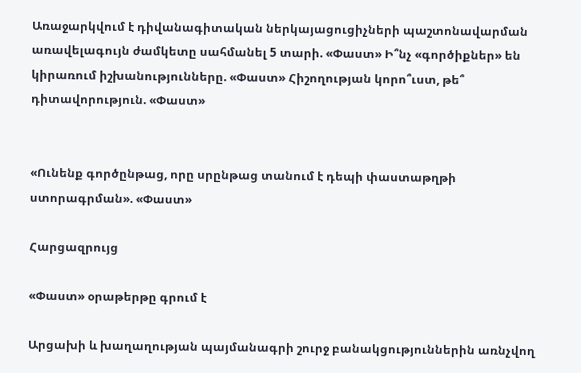Առաջարկվում է դիվանագիտական ներկայացուցիչների պաշտոնավարման առավելագույն ժամկետը սահմանել 5 տարի. «Փաստ» Ի՞նչ «գործիքներ» են կիրառում իշխանությունները. «Փաստ» Հիշողության կորո՞ւստ, թե՞ դիտավորություն. «Փաստ»


«Ունենք գործընթաց, որը սրընթաց տանում է դեպի փաստաթղթի ստորագրման». «Փաստ»

Հարցազրույց

«Փաստ» օրաթերթը գրում է

Արցախի և խաղաղության պայմանագրի շուրջ բանակցություններին առնչվող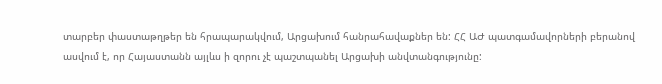տարբեր փաստաթղթեր են հրապարակվում, Արցախում հանրահավաքներ են: ՀՀ ԱԺ պատգամավորների բերանով ասվում է, որ Հայաստանն այլևս ի զորու չէ պաշտպանել Արցախի անվտանգությունը: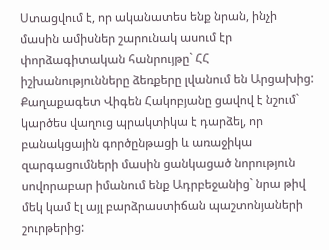Ստացվում է, որ ականատես ենք նրան, ինչի մասին ամիսներ շարունակ ասում էր փորձագիտական հանրույթը` ՀՀ իշխանությունները ձեռքերը լվանում են Արցախից: Քաղաքագետ Վիգեն Հակոբյանը ցավով է նշում` կարծես վաղուց պրակտիկա է դարձել, որ բանակցային գործընթացի և առաջիկա զարգացումների մասին ցանկացած նորություն սովորաբար իմանում ենք Ադրբեջանից` նրա թիվ մեկ կամ էլ այլ բարձրաստիճան պաշտոնյաների շուրթերից: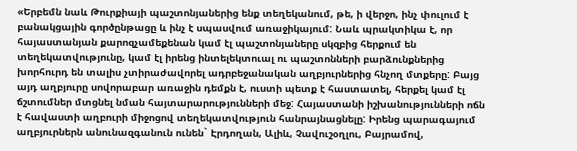«Երբեմն նաև Թուրքիայի պաշտոնյաներից ենք տեղեկանում, թե, ի վերջո, ինչ փուլում է բանակցային գործընթացը և ինչ է սպասվում առաջիկայում: Նաև պրակտիկա է, որ հայաստանյան քարոզչամեքենան կամ էլ պաշտոնյաները սկզբից հերքում են տեղեկատվությունը, կամ էլ իրենց ինտելեկտուալ ու պաշտոնների բարձունքներից խորհուրդ են տալիս չտիրաժավորել ադրբեջանական աղբյուրներից հնչող մտքերը: Բայց այդ աղբյուրը սովորաբար առաջին դեմքն է, ուստի պետք է հաստատել, հերքել կամ էլ ճշտումներ մտցնել նման հայտարարությունների մեջ: Հայաստանի իշխանությունների ոճն է հավաստի աղբուրի միջոցով տեղեկատվություն հանրայնացնելը: Իրենց պարագայում աղբյուրներն անունազգանուն ունեն` Էրդողան, Ալիև, Չավուշօղլու, Բայրամով,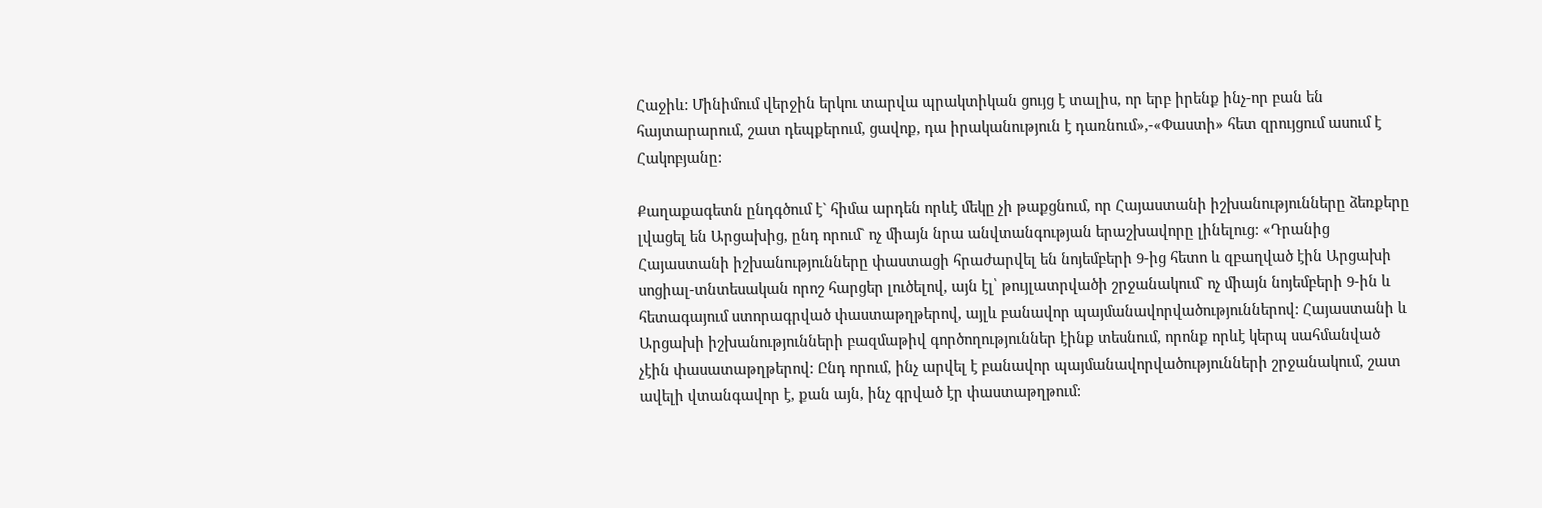Հաջիև: Մինիմում վերջին երկու տարվա պրակտիկան ցույց է տալիս, որ երբ իրենք ինչ-որ բան են հայտարարում, շատ դեպքերում, ցավոք, դա իրականություն է դառնում»,-«Փաստի» հետ զրույցում ասում է Հակոբյանը:

Քաղաքագետն ընդգծում է` հիմա արդեն որևէ մեկը չի թաքցնում, որ Հայաստանի իշխանությունները ձեռքերը լվացել են Արցախից, ընդ որում` ոչ միայն նրա անվտանգության երաշխավորը լինելուց: «Դրանից Հայաստանի իշխանությունները փաստացի հրաժարվել են նոյեմբերի 9-ից հետո և զբաղված էին Արցախի սոցիալ-տնտեսական որոշ հարցեր լուծելով, այն էլ՝ թույլատրվածի շրջանակում` ոչ միայն նոյեմբերի 9-ին և հետագայում ստորագրված փաստաթղթերով, այլև բանավոր պայմանավորվածություններով: Հայաստանի և Արցախի իշխանությունների բազմաթիվ գործողություններ էինք տեսնում, որոնք որևէ կերպ սահմանված չէին փասատաթղթերով: Ընդ որում, ինչ արվել է բանավոր պայմանավորվածությունների շրջանակում, շատ ավելի վտանգավոր է, քան այն, ինչ գրված էր փաստաթղթում: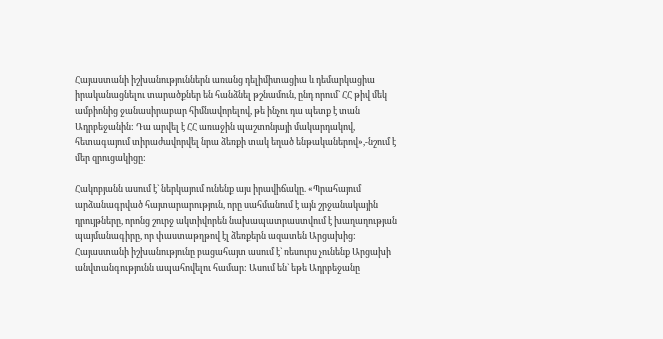Հայաստանի իշխանություններն առանց դելիմիտացիա և դեմարկացիա իրականացնելու տարածքներ են հանձնել թշնամուն, ընդ որում` ՀՀ թիվ մեկ ամբիոնից ջանասիրաբար հիմնավորելով, թե ինչու դա պետք է տան Ադրբեջանին: Դա արվել է ՀՀ առաջին պաշտոնյայի մակարդակով, հետագայում տիրաժավորվել նրա ձեռքի տակ եղած ենթականերով»,-նշում է մեր զրուցակիցը:

Հակոբյանն ասում է` ներկայում ունենք այս իրավիճակը. «Պրահայում արձանագրված հայտարարություն, որը սահմանում է այն շրջանակային դրույթները, որոնց շուրջ ակտիվորեն նախապատրաստվում է խաղաղության պայմանագիրը, որ փաստաթղթով էլ ձեռքերն ազատեն Արցախից: Հայաստանի իշխանությունը բացահայտ ասում է` ռեսուրս չունենք Արցախի անվտանգությունն ապահովելու համար: Ասում են` եթե Ադրբեջանը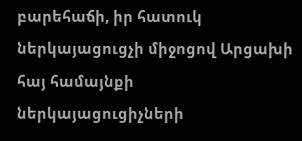բարեհաճի, իր հատուկ ներկայացուցչի միջոցով Արցախի հայ համայնքի ներկայացուցիչների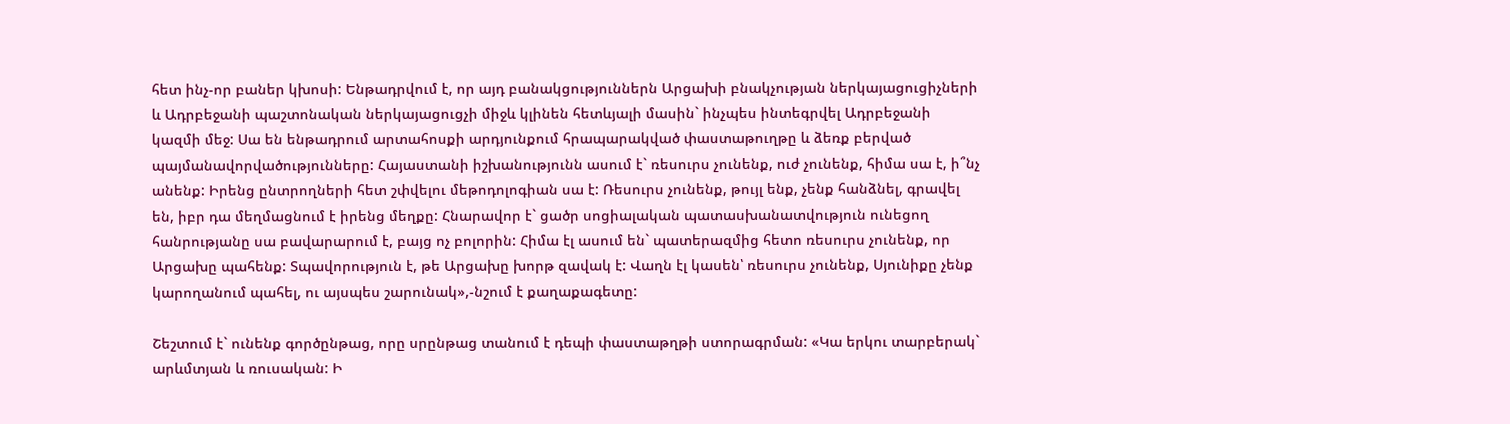հետ ինչ-որ բաներ կխոսի: Ենթադրվում է, որ այդ բանակցություններն Արցախի բնակչության ներկայացուցիչների և Ադրբեջանի պաշտոնական ներկայացուցչի միջև կլինեն հետևյալի մասին` ինչպես ինտեգրվել Ադրբեջանի կազմի մեջ: Սա են ենթադրում արտահոսքի արդյունքում հրապարակված փաստաթուղթը և ձեռք բերված պայմանավորվածությունները: Հայաստանի իշխանությունն ասում է` ռեսուրս չունենք, ուժ չունենք, հիմա սա է, ի՞նչ անենք: Իրենց ընտրողների հետ շփվելու մեթոդոլոգիան սա է: Ռեսուրս չունենք, թույլ ենք, չենք հանձնել, գրավել են, իբր դա մեղմացնում է իրենց մեղքը: Հնարավոր է` ցածր սոցիալական պատասխանատվություն ունեցող հանրությանը սա բավարարում է, բայց ոչ բոլորին: Հիմա էլ ասում են` պատերազմից հետո ռեսուրս չունենք, որ Արցախը պահենք: Տպավորություն է, թե Արցախը խորթ զավակ է: Վաղն էլ կասեն՝ ռեսուրս չունենք, Սյունիքը չենք կարողանում պահել, ու այսպես շարունակ»,-նշում է քաղաքագետը:

Շեշտում է` ունենք գործընթաց, որը սրընթաց տանում է դեպի փաստաթղթի ստորագրման: «Կա երկու տարբերակ` արևմտյան և ռուսական: Ի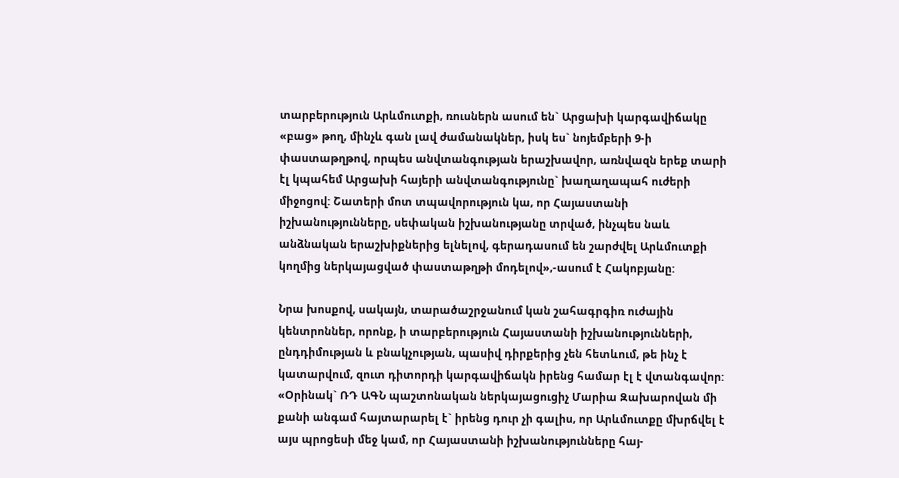տարբերություն Արևմուտքի, ռուսներն ասում են` Արցախի կարգավիճակը «բաց» թող, մինչև գան լավ ժամանակներ, իսկ ես` նոյեմբերի 9-ի փաստաթղթով, որպես անվտանգության երաշխավոր, առնվազն երեք տարի էլ կպահեմ Արցախի հայերի անվտանգությունը` խաղաղապահ ուժերի միջոցով: Շատերի մոտ տպավորություն կա, որ Հայաստանի իշխանությունները, սեփական իշխանությանը տրված, ինչպես նաև անձնական երաշխիքներից ելնելով, գերադասում են շարժվել Արևմուտքի կողմից ներկայացված փաստաթղթի մոդելով»,-ասում է Հակոբյանը:

Նրա խոսքով, սակայն, տարածաշրջանում կան շահագրգիռ ուժային կենտրոններ, որոնք, ի տարբերություն Հայաստանի իշխանությունների, ընդդիմության և բնակչության, պասիվ դիրքերից չեն հետևում, թե ինչ է կատարվում, զուտ դիտորդի կարգավիճակն իրենց համար էլ է վտանգավոր: «Օրինակ` ՌԴ ԱԳՆ պաշտոնական ներկայացուցիչ Մարիա Զախարովան մի քանի անգամ հայտարարել է` իրենց դուր չի գալիս, որ Արևմուտքը մխրճվել է այս պրոցեսի մեջ կամ, որ Հայաստանի իշխանությունները հայ-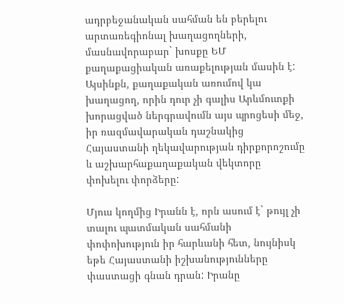ադրբեջանական սահման են բերելու արտառեգիոնալ խաղացողների, մասնավորաբար` խոսքը ԵՄ քաղաքացիական առաքելության մասին է: Այսինքն, քաղաքական առումով կա խաղացող, որին դուր չի գալիս Արևմուտքի խորացված ներգրավումն այս պրոցեսի մեջ, իր ռազմավարական դաշնակից Հայաստանի ղեկավարության դիրքորոշումը և աշխարհաքաղաքական վեկտորը փոխելու փորձերը:

Մյուս կողմից Իրանն է, որն ասում է` թույլ չի տալու պատմական սահմանի փոփոխություն իր հարևանի հետ, նույնիսկ եթե Հայաստանի իշխանությունները փաստացի գնան դրան: Իրանը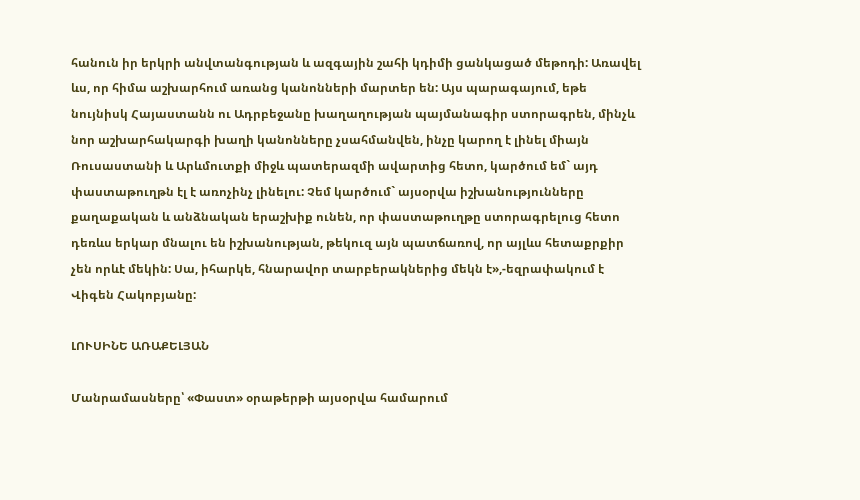հանուն իր երկրի անվտանգության և ազգային շահի կդիմի ցանկացած մեթոդի: Առավել ևս, որ հիմա աշխարհում առանց կանոնների մարտեր են: Այս պարագայում, եթե նույնիսկ Հայաստանն ու Ադրբեջանը խաղաղության պայմանագիր ստորագրեն, մինչև նոր աշխարհակարգի խաղի կանոնները չսահմանվեն, ինչը կարող է լինել միայն Ռուսաստանի և Արևմուտքի միջև պատերազմի ավարտից հետո, կարծում եմ` այդ փաստաթուղթն էլ է առոչինչ լինելու: Չեմ կարծում` այսօրվա իշխանությունները քաղաքական և անձնական երաշխիք ունեն, որ փաստաթուղթը ստորագրելուց հետո դեռևս երկար մնալու են իշխանության, թեկուզ այն պատճառով, որ այլևս հետաքրքիր չեն որևէ մեկին: Սա, իհարկե, հնարավոր տարբերակներից մեկն է»,-եզրափակում է Վիգեն Հակոբյանը:

ԼՈՒՍԻՆԵ ԱՌԱՔԵԼՅԱՆ

Մանրամասները՝ «Փաստ» օրաթերթի այսօրվա համարում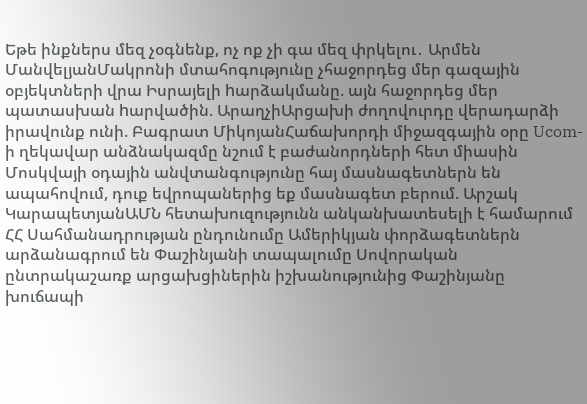Եթե ինքներս մեզ չօգնենք, ոչ ոք չի գա մեզ փրկելու․ Արմեն ՄանվելյանՄակրոնի մտահոգությունը չհաջորդեց մեր գազային օբյեկտների վրա Իսրայելի hարձակմանը. այն հաջորդեց մեր պատասխան hարվածին. ԱրաղչիԱրցախի ժողովուրդը վերադարձի իրավունք ունի. Բագրատ ՄիկոյանՀաճախորդի միջազգային օրը Ucom-ի ղեկավար անձնակազմը նշում է բաժանորդների հետ միասին Մոսկվայի օդային անվտանգությունը հայ մասնագետներն են ապահովում, դուք եվրոպաներից եք մասնագետ բերում. Արշակ ԿարապետյանԱՄՆ հետախուզությունն անկանխատեսելի է համարում ՀՀ Սահմանադրության ընդունումը Ամերիկյան փորձագետներն արձանագրում են Փաշինյանի տապալումը Սովորական ընտրակաշառք արցախցիներին իշխանությունից Փաշինյանը խուճապի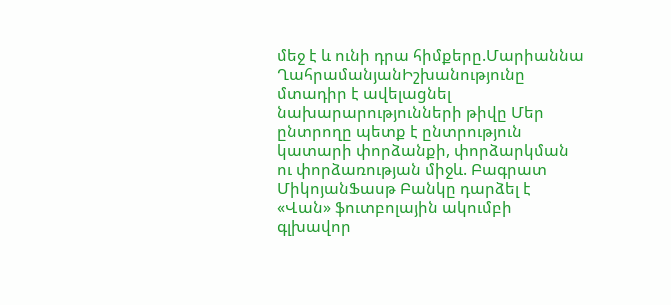մեջ է և ունի դրա հիմքերը.Մարիաննա ՂահրամանյանԻշխանությունը մտադիր է ավելացնել նախարարությունների թիվը Մեր ընտրողը պետք է ընտրություն կատարի փորձանքի, փորձարկման ու փորձառության միջև. Բագրատ ՄիկոյանՖասթ Բանկը դարձել է «Վան» ֆուտբոլային ակումբի գլխավոր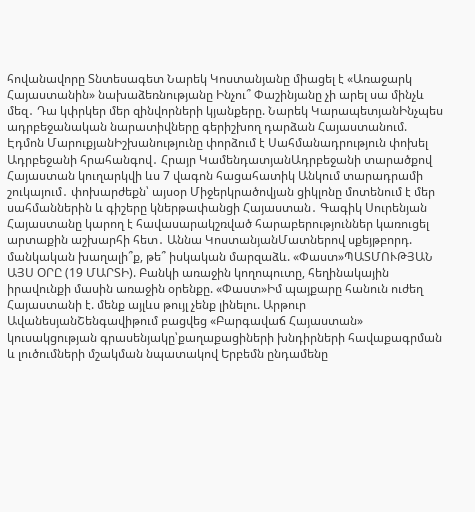հովանավորը Տնտեսագետ Նարեկ Կոստանյանը միացել է «Առաջարկ Հայաստանին» նախաձեռնությանը Ինչու՞ Փաշինյանը չի արել սա մինչև մեզ․ Դա կփրկեր մեր զինվորների կյանքերը. Նարեկ ԿարապետյանԻնչպես ադրբեջանական նարատիվները գերիշխող դարձան Հայաստանում. Էդմոն ՄարուքյանԻշխանությունը փորձում է Սահմանադրություն փոխել Ադրբեջանի հրահանգով․ Հրայր ԿամենդատյանԱդրբեջանի տարածքով Հայաստան կուղարկվի ևս 7 վագոն հացահատիկ Անկում տարադրամի շուկայում․ փոխարժեքն՝ այսօր Միջերկրածովյան ցիկլոնը մոտենում է մեր սահմաններին և գիշերը կներթափանցի Հայաստան․ Գագիկ Սուրենյան Հայաստանը կարող է հավասարակշռված հարաբերություններ կառուցել արտաքին աշխարհի հետ․ Աննա ԿոստանյանՄատներով սքեյթբորդ. մանկական խաղալի՞ք, թե՞ իսկական մարզաձև. «Փաստ»ՊԱՏՄՈՒԹՅԱՆ ԱՅՍ ՕՐԸ (19 ՄԱՐՏԻ). Բանկի առաջին կողոպուտը, հեղինակային իրավունքի մասին առաջին օրենքը. «Փաստ»Իմ պայքարը հանուն ուժեղ Հայաստանի է. մենք այլևս թույլ չենք լինելու. Արթուր ԱվանեսյանՇենգավիթում բացվեց «Բարգավաճ Հայաստան» կուսակցության գրասենյակը՝քաղաքացիների խնդիրների հավաքագրման և լուծումների մշակման նպատակով Երբեմն ընդամենը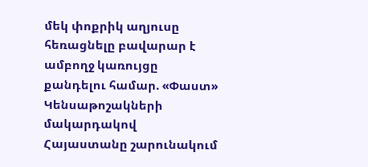մեկ փոքրիկ աղյուսը հեռացնելը բավարար է ամբողջ կառույցը քանդելու համար. «Փաստ» Կենսաթոշակների մակարդակով Հայաստանը շարունակում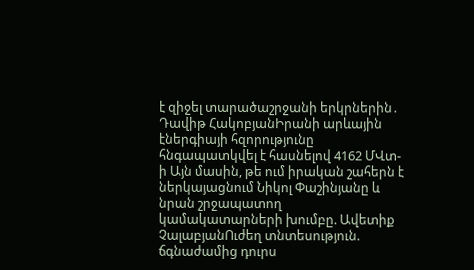է զիջել տարածաշրջանի երկրներին․ Դավիթ ՀակոբյանԻրանի արևային էներգիայի հզորությունը հնգապատկվել է հասնելով 4162 ՄՎտ-ի Այն մասին, թե ում իրական շահերն է ներկայացնում Նիկոլ Փաշինյանը և նրան շրջապատող կամակատարների խումբը. Ավետիք ՉալաբյանՈւժեղ տնտեսություն. ճգնաժամից դուրս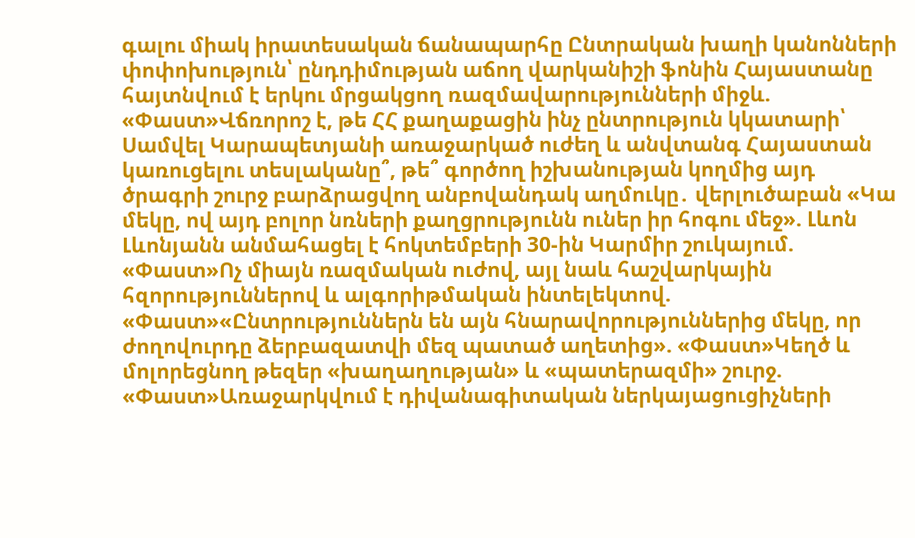գալու միակ իրատեսական ճանապարհը Ընտրական խաղի կանոնների փոփոխություն՝ ընդդիմության աճող վարկանիշի ֆոնին Հայաստանը հայտնվում է երկու մրցակցող ռազմավարությունների միջև. «Փաստ»Վճռորոշ է, թե ՀՀ քաղաքացին ինչ ընտրություն կկատարի՝ Սամվել Կարապետյանի առաջարկած ուժեղ և անվտանգ Հայաստան կառուցելու տեսլականը՞, թե՞ գործող իշխանության կողմից այդ ծրագրի շուրջ բարձրացվող անբովանդակ աղմուկը․ վերլուծաբան «Կա մեկը, ով այդ բոլոր նռների քաղցրությունն ուներ իր հոգու մեջ». Լևոն Լևոնյանն անմահացել է հոկտեմբերի 30-ին Կարմիր շուկայում. «Փաստ»Ոչ միայն ռազմական ուժով, այլ նաև հաշվարկային հզորություններով և ալգորիթմական ինտելեկտով. «Փաստ»«Ընտրություններն են այն հնարավորություններից մեկը, որ ժողովուրդը ձերբազատվի մեզ պատած աղետից». «Փաստ»Կեղծ և մոլորեցնող թեզեր «խաղաղության» և «պատերազմի» շուրջ. «Փաստ»Առաջարկվում է դիվանագիտական ներկայացուցիչների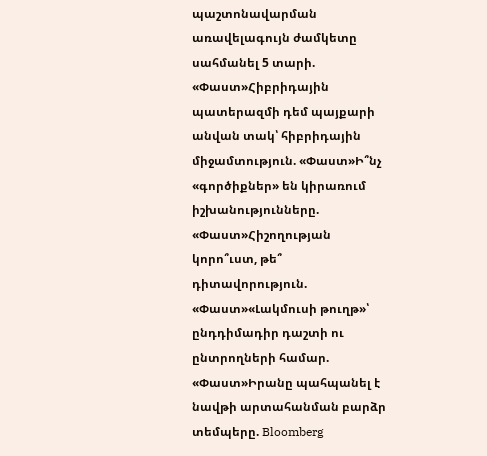պաշտոնավարման առավելագույն ժամկետը սահմանել 5 տարի. «Փաստ»Հիբրիդային պատերազմի դեմ պայքարի անվան տակ՝ հիբրիդային միջամտություն. «Փաստ»Ի՞նչ «գործիքներ» են կիրառում իշխանությունները. «Փաստ»Հիշողության կորո՞ւստ, թե՞ դիտավորություն. «Փաստ»«Լակմուսի թուղթ»՝ ընդդիմադիր դաշտի ու ընտրողների համար. «Փաստ»Իրանը պահպանել է նավթի արտահանման բարձր տեմպերը. Bloomberg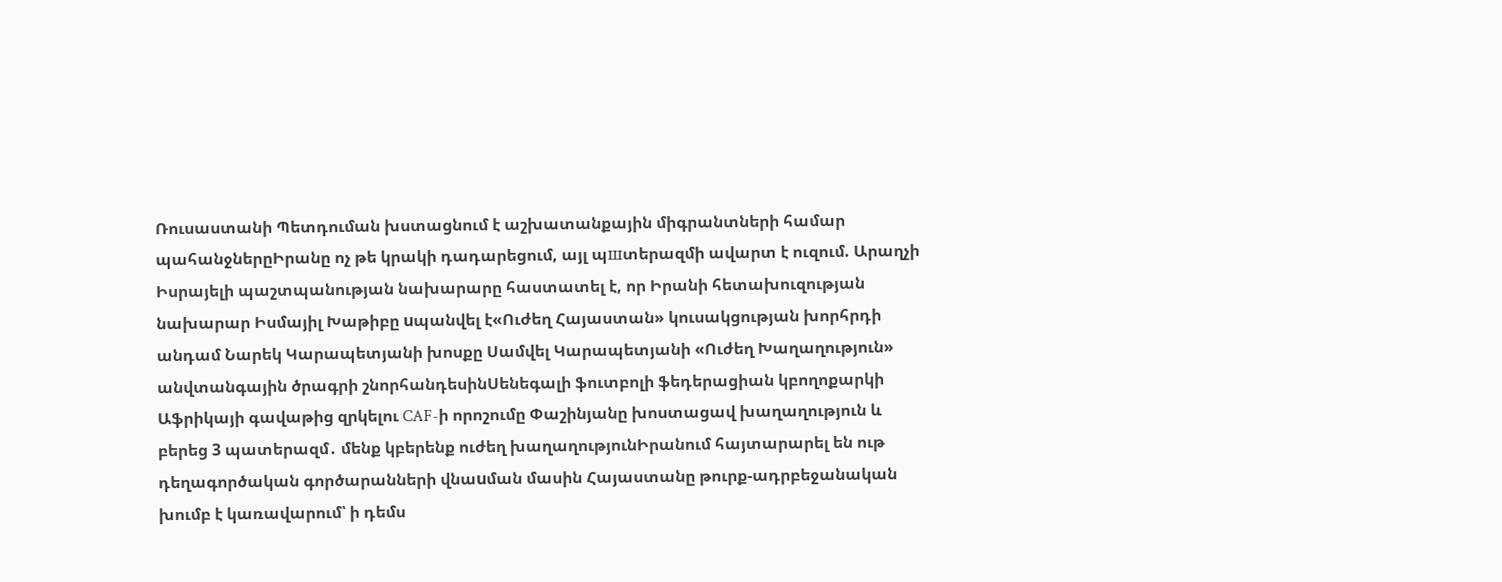Ռուսաստանի Պետդուման խստացնում է աշխատանքային միգրանտների համար պահանջներըԻրանը ոչ թե կրակի դադարեցում, այլ պшտերազմի ավարտ է ուզում. Արաղչի Իսրայելի պաշտպանության նախարարը հաստատել է, որ Իրանի հետախուզության նախարար Իսմայիլ Խաթիբը uպանվել է«Ուժեղ Հայաստան» կուսակցության խորհրդի անդամ Նարեկ Կարապետյանի խոսքը Սամվել Կարապետյանի «Ուժեղ Խաղաղություն» անվտանգային ծրագրի շնորհանդեսինՍենեգալի ֆուտբոլի ֆեդերացիան կբողոքարկի Աֆրիկայի գավաթից զրկելու CAF-ի որոշումը Փաշինյանը խոստացավ խաղաղություն և բերեց 3 պատերազմ․ մենք կբերենք ուժեղ խաղաղությունԻրանում հայտարարել են ութ դեղագործական գործարանների վնաuման մասին Հայաստանը թուրք-ադրբեջանական խումբ է կառավարում՝ ի դեմս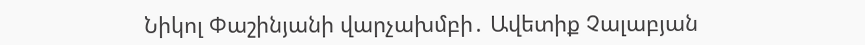Նիկոլ Փաշինյանի վարչախմբի․ Ավետիք Չալաբյան